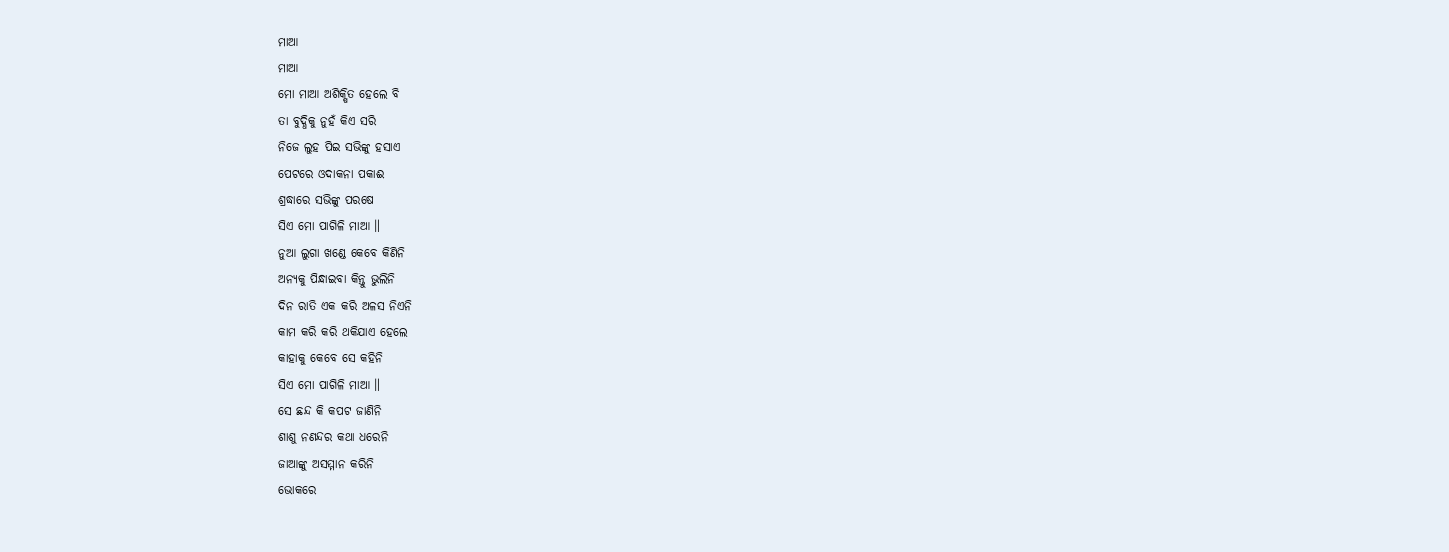ମାଆ
ମାଆ
ମୋ ମାଆ ଅଶିକ୍ଷିତ ହେଲେ ବି
ତା ବୁଦ୍ଧିକୁ ନୁହଁ କିଏ ସରି
ନିଜେ ଲୁହ ପିଇ ସଭିଙ୍କୁ ହସାଏ
ପେଟରେ ଓଦାକନା ପକାଈ
ଶ୍ରଦ୍ଧାରେ ସଭିଙ୍କୁ ପରଷେ
ସିଏ ମୋ ପାଗିଳି ମାଆ ॥
ନୁଆ ଲୁଗା ଖଣ୍ଡେ କେବେ କିଣିନି
ଅନ୍ୟକୁ ପିନ୍ଧାଇବା କିନ୍ତୁ ଭୁଲିନି
ଦିନ ରାତି ଏକ କରି ଅଳସ ନିଏନି
କାମ କରି କରି ଥକିଯାଏ ହେଲେ
କାହାକୁ କେବେ ସେ କହିନି
ସିଏ ମୋ ପାଗିଳି ମାଆ ॥
ସେ ଛନ୍ଦ କି କପଟ ଜାଣିନି
ଶାଶୁ ନଣନ୍ଦର କଥା ଧରେନି
ଜାଆଙ୍କୁ ଅସମ୍ମାନ କରିନି
ଭୋକରେ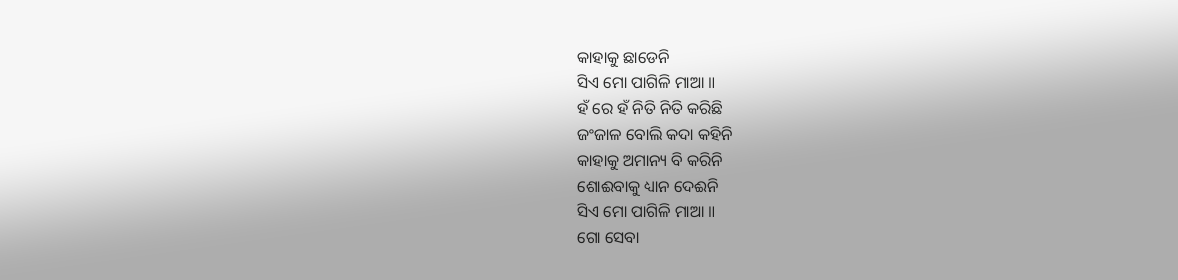କାହାକୁ ଛାଡେନି
ସିଏ ମୋ ପାଗିଳି ମାଆ ॥
ହଁ ରେ ହଁ ନିତି ନିତି କରିଛି
ଜଂଜାଳ ବୋଲି କଦା କହିନି
କାହାକୁ ଅମାନ୍ୟ ବି କରିନି
ଶୋଈବାକୁ ଧ୍ୟାନ ଦେଈନି
ସିଏ ମୋ ପାଗିଳି ମାଆ ॥
ଗୋ ସେବା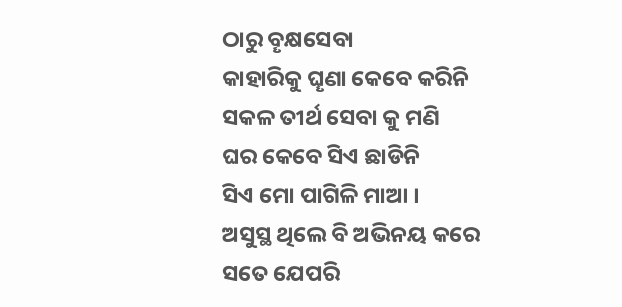ଠାରୁ ବୄକ୍ଷସେବା
କାହାରିକୁ ଘୄଣା କେବେ କରିନି
ସକଳ ତୀର୍ଥ ସେବା କୁ ମଣି
ଘର କେବେ ସିଏ ଛାଡିନି
ସିଏ ମୋ ପାଗିଳି ମାଆ ।
ଅସୁସ୍ଥ ଥିଲେ ବି ଅଭିନୟ କରେ
ସତେ ଯେପରି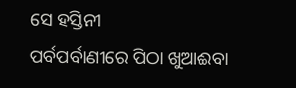ସେ ହସ୍ତିନୀ
ପର୍ବପର୍ବାଣୀରେ ପିଠା ଖୁଆଈବା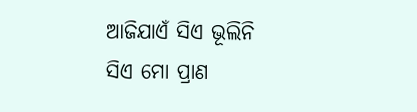ଆଜିଯାଏଁ ସିଏ ଭୂଲିନି
ସିଏ ମୋ ପ୍ରାଣ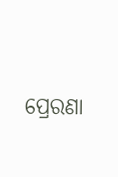ପ୍ରେରଣା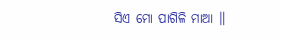ସିଏ ମୋ ପାଗିଳି ମାଆ ॥